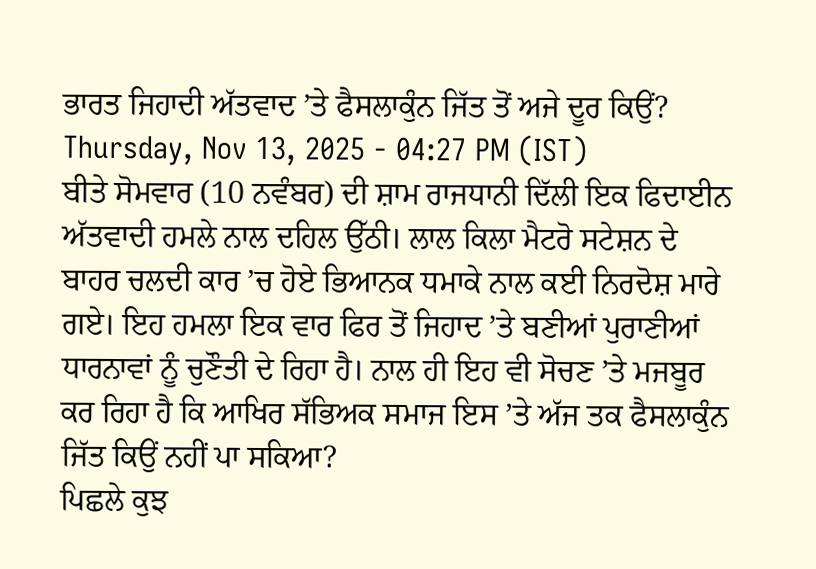ਭਾਰਤ ਜਿਹਾਦੀ ਅੱਤਵਾਦ ’ਤੇ ਫੈਸਲਾਕੁੰਨ ਜਿੱਤ ਤੋਂ ਅਜੇ ਦੂਰ ਕਿਉਂ?
Thursday, Nov 13, 2025 - 04:27 PM (IST)
ਬੀਤੇ ਸੋਮਵਾਰ (10 ਨਵੰਬਰ) ਦੀ ਸ਼ਾਮ ਰਾਜਧਾਨੀ ਦਿੱਲੀ ਇਕ ਫਿਦਾਈਨ ਅੱਤਵਾਦੀ ਹਮਲੇ ਨਾਲ ਦਹਿਲ ਉੱਠੀ। ਲਾਲ ਕਿਲਾ ਮੈਟਰੋ ਸਟੇਸ਼ਨ ਦੇ ਬਾਹਰ ਚਲਦੀ ਕਾਰ ’ਚ ਹੋਏ ਭਿਆਨਕ ਧਮਾਕੇ ਨਾਲ ਕਈ ਨਿਰਦੋਸ਼ ਮਾਰੇ ਗਏ। ਇਹ ਹਮਲਾ ਇਕ ਵਾਰ ਫਿਰ ਤੋਂ ਜਿਹਾਦ ’ਤੇ ਬਣੀਆਂ ਪੁਰਾਣੀਆਂ ਧਾਰਨਾਵਾਂ ਨੂੰ ਚੁਣੌਤੀ ਦੇ ਰਿਹਾ ਹੈ। ਨਾਲ ਹੀ ਇਹ ਵੀ ਸੋਚਣ ’ਤੇ ਮਜਬੂਰ ਕਰ ਰਿਹਾ ਹੈ ਕਿ ਆਖਿਰ ਸੱਭਿਅਕ ਸਮਾਜ ਇਸ ’ਤੇ ਅੱਜ ਤਕ ਫੈਸਲਾਕੁੰਨ ਜਿੱਤ ਕਿਉਂ ਨਹੀਂ ਪਾ ਸਕਿਆ?
ਪਿਛਲੇ ਕੁਝ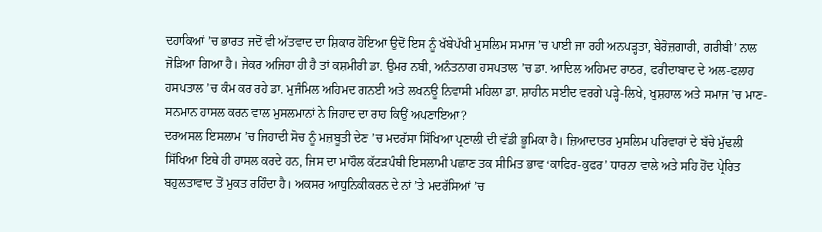ਦਹਾਕਿਆਂ ’ਚ ਭਾਰਤ ਜਦੋਂ ਵੀ ਅੱਤਵਾਦ ਦਾ ਸ਼ਿਕਾਰ ਹੋਇਆ ਉਦੋਂ ਇਸ ਨੂੰ ਖੱਬੇਪੱਖੀ ਮੁਸਲਿਮ ਸਮਾਜ ’ਚ ਪਾਈ ਜਾ ਰਹੀ ਅਨਪੜ੍ਹਤਾ, ਬੇਰੋਜ਼ਗਾਰੀ, ਗਰੀਬੀ’ ਨਾਲ ਜੋੜਿਆ ਗਿਆ ਹੈ। ਜੇਕਰ ਅਜਿਹਾ ਹੀ ਹੈ ਤਾਂ ਕਸ਼ਮੀਰੀ ਡਾ. ਉਮਰ ਨਬੀ, ਅਨੰਤਨਾਗ ਹਸਪਤਾਲ ’ਚ ਡਾ. ਆਦਿਲ ਅਹਿਮਦ ਰਾਠਰ, ਫਰੀਦਾਬਾਦ ਦੇ ਅਲ-ਫਲਾਹ ਹਸਪਤਾਲ ’ਚ ਕੰਮ ਕਰ ਰਹੇ ਡਾ. ਮੁਜੰਮਿਲ ਅਹਿਮਦ ਗਨਈ ਅਤੇ ਲਖਨਊ ਨਿਵਾਸੀ ਮਹਿਲਾ ਡਾ. ਸ਼ਾਹੀਨ ਸਈਦ ਵਰਗੇ ਪੜ੍ਹੇ-ਲਿਖੇ, ਖੁਸ਼ਹਾਲ ਅਤੇ ਸਮਾਜ ’ਚ ਮਾਣ-ਸਨਮਾਨ ਹਾਸਲ ਕਰਨ ਵਾਲ ਮੁਸਲਮਾਨਾਂ ਨੇ ਜਿਹਾਦ ਦਾ ਰਾਹ ਕਿਉਂ ਅਪਣਾਇਆ?
ਦਰਅਸਲ ਇਸਲਾਮ ’ਚ ਜਿਹਾਦੀ ਸੋਚ ਨੂੰ ਮਜ਼ਬੂਤੀ ਦੇਣ ’ਚ ਮਦਰੱਸਾ ਸਿੱਖਿਆ ਪ੍ਰਣਾਲੀ ਦੀ ਵੱਡੀ ਭੂਮਿਕਾ ਹੈ। ਜ਼ਿਆਦਾਤਰ ਮੁਸਲਿਮ ਪਰਿਵਾਰਾਂ ਦੇ ਬੱਚੇ ਮੁੱਢਲੀ ਸਿੱਖਿਆ ਇਥੇ ਹੀ ਹਾਸਲ ਕਰਦੇ ਹਨ, ਜਿਸ ਦਾ ਮਾਹੌਲ ਕੱਟੜਪੰਥੀ ਇਸਲਾਮੀ ਪਛਾਣ ਤਕ ਸੀਮਿਤ ਭਾਵ ‘ਕਾਫਿਰ-ਕੁਫਰ’ ਧਾਰਨਾ ਵਾਲੇ ਅਤੇ ਸਹਿ ਹੋਂਦ ਪ੍ਰੇਰਿਤ ਬਹੁਲਤਾਵਾਦ ਤੋਂ ਮੁਕਤ ਰਹਿੰਦਾ ਹੈ। ਅਕਸਰ ਆਧੁਨਿਕੀਕਰਨ ਦੇ ਨਾਂ ’ਤੇ ਮਦਰੱਸਿਆਂ ’ਚ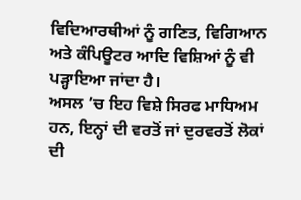ਵਿਦਿਆਰਥੀਆਂ ਨੂੰ ਗਣਿਤ, ਵਿਗਿਆਨ ਅਤੇ ਕੰਪਿਊਟਰ ਆਦਿ ਵਿਸ਼ਿਆਂ ਨੂੰ ਵੀ ਪੜ੍ਹਾਇਆ ਜਾਂਦਾ ਹੈ।
ਅਸਲ ’ਚ ਇਹ ਵਿਸ਼ੇ ਸਿਰਫ ਮਾਧਿਅਮ ਹਨ, ਇਨ੍ਹਾਂ ਦੀ ਵਰਤੋਂ ਜਾਂ ਦੁਰਵਰਤੋਂ ਲੋਕਾਂ ਦੀ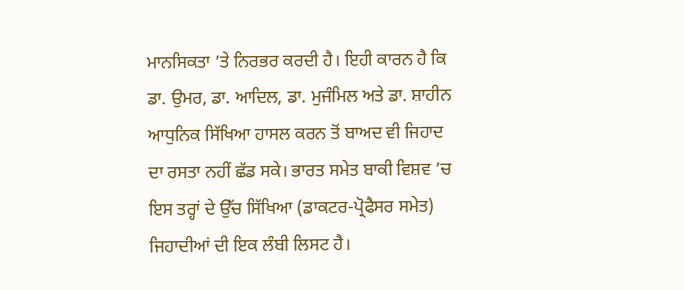ਮਾਨਸਿਕਤਾ ’ਤੇ ਨਿਰਭਰ ਕਰਦੀ ਹੈ। ਇਹੀ ਕਾਰਨ ਹੈ ਕਿ ਡਾ. ਉਮਰ, ਡਾ. ਆਦਿਲ, ਡਾ. ਮੁਜੰਮਿਲ ਅਤੇ ਡਾ. ਸ਼ਾਹੀਨ ਆਧੁਨਿਕ ਸਿੱਖਿਆ ਹਾਸਲ ਕਰਨ ਤੋਂ ਬਾਅਦ ਵੀ ਜਿਹਾਦ ਦਾ ਰਸਤਾ ਨਹੀਂ ਛੱਡ ਸਕੇ। ਭਾਰਤ ਸਮੇਤ ਬਾਕੀ ਵਿਸ਼ਵ ’ਚ ਇਸ ਤਰ੍ਹਾਂ ਦੇ ਉੱਚ ਸਿੱਖਿਆ (ਡਾਕਟਰ-ਪ੍ਰੋਫੈਸਰ ਸਮੇਤ) ਜਿਹਾਦੀਆਂ ਦੀ ਇਕ ਲੰਬੀ ਲਿਸਟ ਹੈ।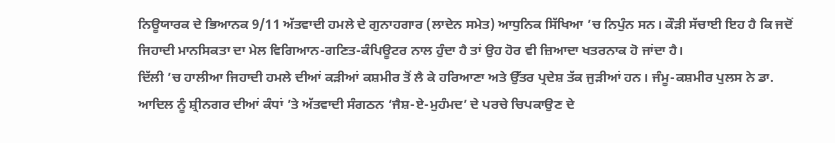ਨਿਊਯਾਰਕ ਦੇ ਭਿਆਨਕ 9/11 ਅੱਤਵਾਦੀ ਹਮਲੇ ਦੇ ਗੁਨਾਹਗਾਰ (ਲਾਦੇਨ ਸਮੇਤ) ਆਧੁਨਿਕ ਸਿੱਖਿਆ ’ਚ ਨਿਪੁੰਨ ਸਨ। ਕੌੜੀ ਸੱਚਾਈ ਇਹ ਹੈ ਕਿ ਜਦੋਂ ਜਿਹਾਦੀ ਮਾਨਸਿਕਤਾ ਦਾ ਮੇਲ ਵਿਗਿਆਨ-ਗਣਿਤ-ਕੰਪਿਊਟਰ ਨਾਲ ਹੁੰਦਾ ਹੈ ਤਾਂ ਉਹ ਹੋਰ ਵੀ ਜ਼ਿਆਦਾ ਖਤਰਨਾਕ ਹੋ ਜਾਂਦਾ ਹੈ।
ਦਿੱਲੀ ’ਚ ਹਾਲੀਆ ਜਿਹਾਦੀ ਹਮਲੇ ਦੀਆਂ ਕੜੀਆਂ ਕਸ਼ਮੀਰ ਤੋਂ ਲੈ ਕੇ ਹਰਿਆਣਾ ਅਤੇ ਉੱਤਰ ਪ੍ਰਦੇਸ਼ ਤੱਕ ਜੁੜੀਆਂ ਹਨ। ਜੰਮੂ-ਕਸ਼ਮੀਰ ਪੁਲਸ ਨੇ ਡਾ. ਆਦਿਲ ਨੂੰ ਸ਼੍ਰੀਨਗਰ ਦੀਆਂ ਕੰਧਾਂ ’ਤੇ ਅੱਤਵਾਦੀ ਸੰਗਠਨ ‘ਜੈਸ਼-ਏ-ਮੁਹੰਮਦ’ ਦੇ ਪਰਚੇ ਚਿਪਕਾਉਣ ਦੇ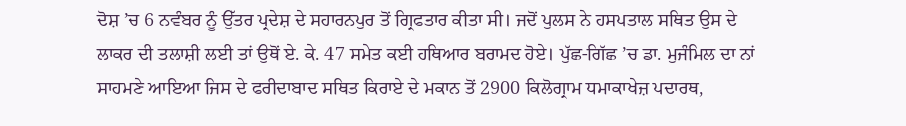ਦੋਸ਼ ’ਚ 6 ਨਵੰਬਰ ਨੂੰ ਉੱਤਰ ਪ੍ਰਦੇਸ਼ ਦੇ ਸਹਾਰਨਪੁਰ ਤੋਂ ਗ੍ਰਿਫਤਾਰ ਕੀਤਾ ਸੀ। ਜਦੋਂ ਪੁਲਸ ਨੇ ਹਸਪਤਾਲ ਸਥਿਤ ਉਸ ਦੇ ਲਾਕਰ ਦੀ ਤਲਾਸ਼ੀ ਲਈ ਤਾਂ ਉਥੋਂ ਏ. ਕੇ. 47 ਸਮੇਤ ਕਈ ਹਥਿਆਰ ਬਰਾਮਦ ਹੋਏ। ਪੁੱਛ-ਗਿੱਛ ’ਚ ਡਾ. ਮੁਜੰਮਿਲ ਦਾ ਨਾਂ ਸਾਹਮਣੇ ਆਇਆ ਜਿਸ ਦੇ ਫਰੀਦਾਬਾਦ ਸਥਿਤ ਕਿਰਾਏ ਦੇ ਮਕਾਨ ਤੋਂ 2900 ਕਿਲੋਗ੍ਰਾਮ ਧਮਾਕਾਖੇਜ਼ ਪਦਾਰਥ,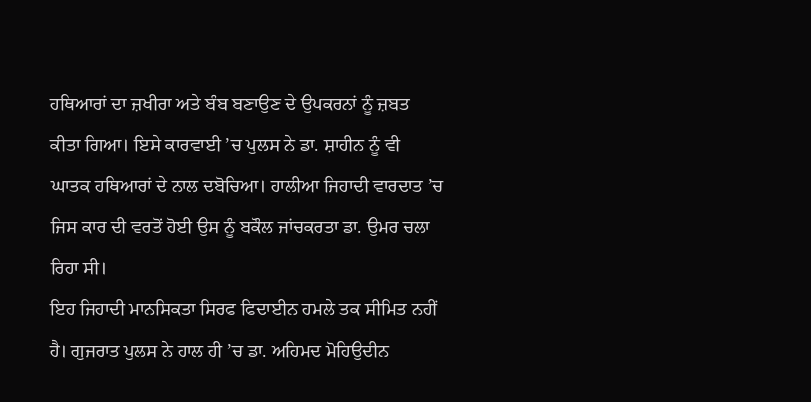ਹਥਿਆਰਾਂ ਦਾ ਜ਼ਖੀਰਾ ਅਤੇ ਬੰਬ ਬਣਾਉਣ ਦੇ ਉਪਕਰਨਾਂ ਨੂੰ ਜ਼ਬਤ ਕੀਤਾ ਗਿਆ। ਇਸੇ ਕਾਰਵਾਈ ’ਚ ਪੁਲਸ ਨੇ ਡਾ. ਸ਼ਾਹੀਨ ਨੂੰ ਵੀ ਘਾਤਕ ਹਥਿਆਰਾਂ ਦੇ ਨਾਲ ਦਬੋਚਿਆ। ਹਾਲੀਆ ਜਿਹਾਦੀ ਵਾਰਦਾਤ ’ਚ ਜਿਸ ਕਾਰ ਦੀ ਵਰਤੋਂ ਹੋਈ ਉਸ ਨੂੰ ਬਕੌਲ ਜਾਂਚਕਰਤਾ ਡਾ. ਉਮਰ ਚਲਾ ਰਿਹਾ ਸੀ।
ਇਹ ਜਿਹਾਦੀ ਮਾਨਸਿਕਤਾ ਸਿਰਫ ਫਿਦਾਈਨ ਹਮਲੇ ਤਕ ਸੀਮਿਤ ਨਹੀਂ ਹੈ। ਗੁਜਰਾਤ ਪੁਲਸ ਨੇ ਹਾਲ ਹੀ ’ਚ ਡਾ. ਅਹਿਮਦ ਮੋਹਿਉਦੀਨ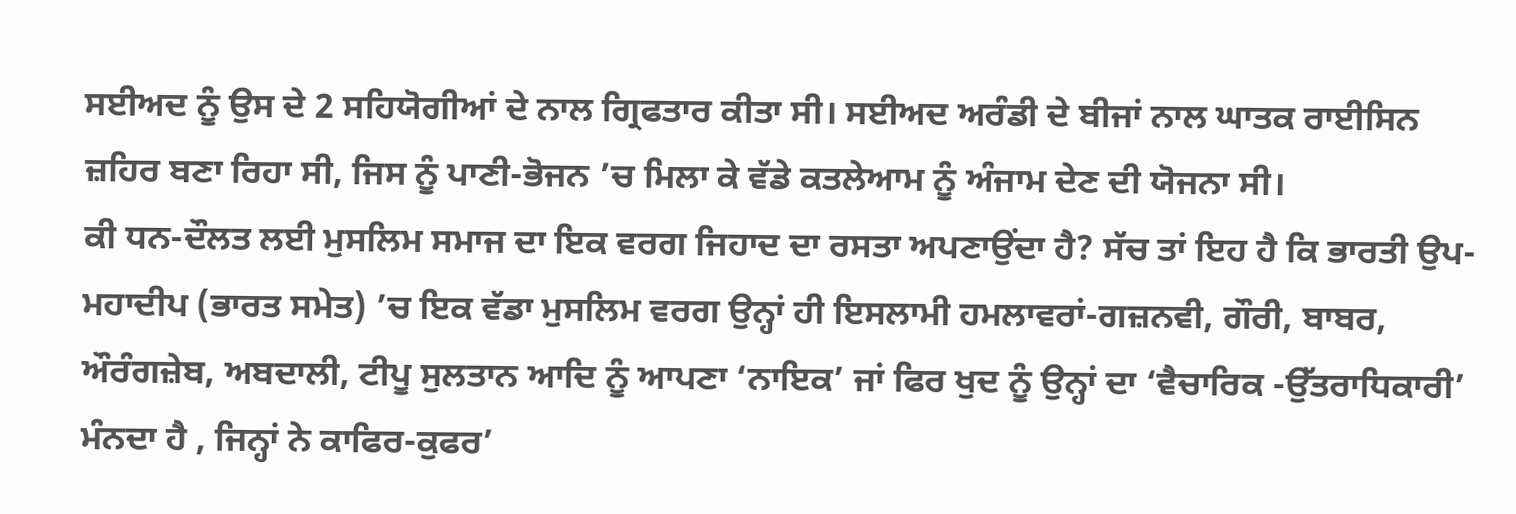ਸਈਅਦ ਨੂੰ ਉਸ ਦੇ 2 ਸਹਿਯੋਗੀਆਂ ਦੇ ਨਾਲ ਗ੍ਰਿਫਤਾਰ ਕੀਤਾ ਸੀ। ਸਈਅਦ ਅਰੰਡੀ ਦੇ ਬੀਜਾਂ ਨਾਲ ਘਾਤਕ ਰਾਈਸਿਨ ਜ਼ਹਿਰ ਬਣਾ ਰਿਹਾ ਸੀ, ਜਿਸ ਨੂੰ ਪਾਣੀ-ਭੋਜਨ ’ਚ ਮਿਲਾ ਕੇ ਵੱਡੇ ਕਤਲੇਆਮ ਨੂੰ ਅੰਜਾਮ ਦੇਣ ਦੀ ਯੋਜਨਾ ਸੀ।
ਕੀ ਧਨ-ਦੌਲਤ ਲਈ ਮੁਸਲਿਮ ਸਮਾਜ ਦਾ ਇਕ ਵਰਗ ਜਿਹਾਦ ਦਾ ਰਸਤਾ ਅਪਣਾਉਂਦਾ ਹੈ? ਸੱਚ ਤਾਂ ਇਹ ਹੈ ਕਿ ਭਾਰਤੀ ਉਪ-ਮਹਾਦੀਪ (ਭਾਰਤ ਸਮੇਤ) ’ਚ ਇਕ ਵੱਡਾ ਮੁਸਲਿਮ ਵਰਗ ਉਨ੍ਹਾਂ ਹੀ ਇਸਲਾਮੀ ਹਮਲਾਵਰਾਂ-ਗਜ਼ਨਵੀ, ਗੌਰੀ, ਬਾਬਰ, ਔਰੰਗਜ਼ੇਬ, ਅਬਦਾਲੀ, ਟੀਪੂ ਸੁਲਤਾਨ ਆਦਿ ਨੂੰ ਆਪਣਾ ‘ਨਾਇਕ’ ਜਾਂ ਫਿਰ ਖੁਦ ਨੂੰ ਉਨ੍ਹਾਂ ਦਾ ‘ਵੈਚਾਰਿਕ -ਉੱਤਰਾਧਿਕਾਰੀ’ ਮੰਨਦਾ ਹੈ , ਜਿਨ੍ਹਾਂ ਨੇ ਕਾਫਿਰ-ਕੁਫਰ’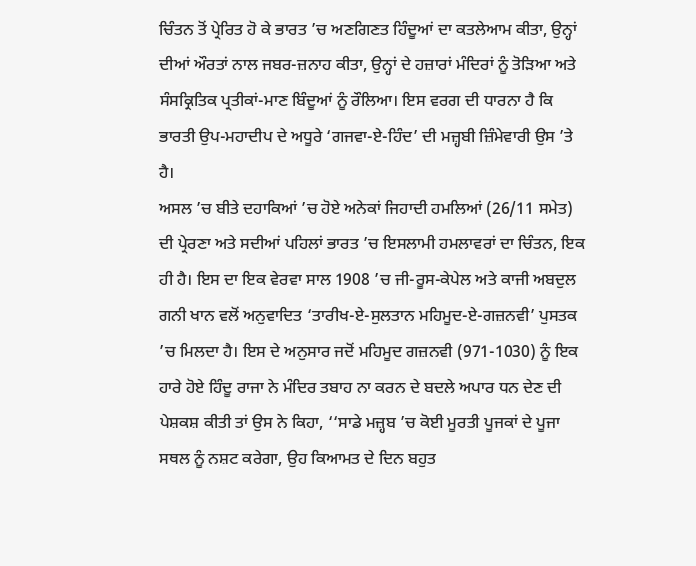ਚਿੰਤਨ ਤੋਂ ਪ੍ਰੇਰਿਤ ਹੋ ਕੇ ਭਾਰਤ ’ਚ ਅਣਗਿਣਤ ਹਿੰਦੂਆਂ ਦਾ ਕਤਲੇਆਮ ਕੀਤਾ, ਉਨ੍ਹਾਂ ਦੀਆਂ ਔਰਤਾਂ ਨਾਲ ਜਬਰ-ਜ਼ਨਾਹ ਕੀਤਾ, ਉਨ੍ਹਾਂ ਦੇ ਹਜ਼ਾਰਾਂ ਮੰਦਿਰਾਂ ਨੂੰ ਤੋੜਿਆ ਅਤੇ ਸੰਸਕ੍ਰਿਤਿਕ ਪ੍ਰਤੀਕਾਂ-ਮਾਣ ਬਿੰਦੂਆਂ ਨੂੰ ਰੌਲਿਆ। ਇਸ ਵਰਗ ਦੀ ਧਾਰਨਾ ਹੈ ਕਿ ਭਾਰਤੀ ਉਪ-ਮਹਾਦੀਪ ਦੇ ਅਧੂਰੇ ‘ਗਜਵਾ-ਏ-ਹਿੰਦ’ ਦੀ ਮਜ਼੍ਹਬੀ ਜ਼ਿੰਮੇਵਾਰੀ ਉਸ ’ਤੇ ਹੈ।
ਅਸਲ ’ਚ ਬੀਤੇ ਦਹਾਕਿਆਂ ’ਚ ਹੋਏ ਅਨੇਕਾਂ ਜਿਹਾਦੀ ਹਮਲਿਆਂ (26/11 ਸਮੇਤ) ਦੀ ਪ੍ਰੇਰਣਾ ਅਤੇ ਸਦੀਆਂ ਪਹਿਲਾਂ ਭਾਰਤ ’ਚ ਇਸਲਾਮੀ ਹਮਲਾਵਰਾਂ ਦਾ ਚਿੰਤਨ, ਇਕ ਹੀ ਹੈ। ਇਸ ਦਾ ਇਕ ਵੇਰਵਾ ਸਾਲ 1908 ’ਚ ਜੀ-ਰੂਸ-ਕੇਪੇਲ ਅਤੇ ਕਾਜੀ ਅਬਦੁਲ ਗਨੀ ਖਾਨ ਵਲੋਂ ਅਨੁਵਾਦਿਤ ‘ਤਾਰੀਖ-ਏ-ਸੁਲਤਾਨ ਮਹਿਮੂਦ-ਏ-ਗਜ਼ਨਵੀ’ ਪੁਸਤਕ ’ਚ ਮਿਲਦਾ ਹੈ। ਇਸ ਦੇ ਅਨੁਸਾਰ ਜਦੋਂ ਮਹਿਮੂਦ ਗਜ਼ਨਵੀ (971-1030) ਨੂੰ ਇਕ ਹਾਰੇ ਹੋਏ ਹਿੰਦੂ ਰਾਜਾ ਨੇ ਮੰਦਿਰ ਤਬਾਹ ਨਾ ਕਰਨ ਦੇ ਬਦਲੇ ਅਪਾਰ ਧਨ ਦੇਣ ਦੀ ਪੇਸ਼ਕਸ਼ ਕੀਤੀ ਤਾਂ ਉਸ ਨੇ ਕਿਹਾ, ‘‘ਸਾਡੇ ਮਜ਼੍ਹਬ ’ਚ ਕੋਈ ਮੂਰਤੀ ਪੂਜਕਾਂ ਦੇ ਪੂਜਾ ਸਥਲ ਨੂੰ ਨਸ਼ਟ ਕਰੇਗਾ, ਉਹ ਕਿਆਮਤ ਦੇ ਦਿਨ ਬਹੁਤ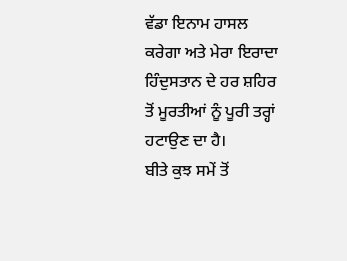ਵੱਡਾ ਇਨਾਮ ਹਾਸਲ ਕਰੇਗਾ ਅਤੇ ਮੇਰਾ ਇਰਾਦਾ ਹਿੰਦੁਸਤਾਨ ਦੇ ਹਰ ਸ਼ਹਿਰ ਤੋਂ ਮੂਰਤੀਆਂ ਨੂੰ ਪੂਰੀ ਤਰ੍ਹਾਂ ਹਟਾਉਣ ਦਾ ਹੈ।
ਬੀਤੇ ਕੁਝ ਸਮੇਂ ਤੋਂ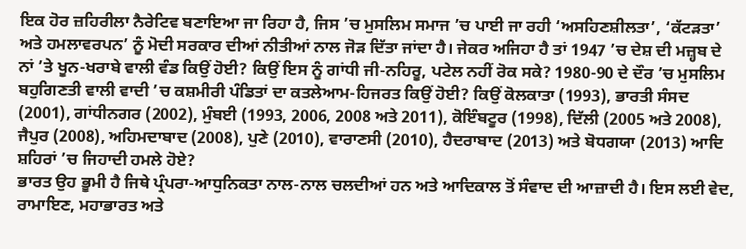ਇਕ ਹੋਰ ਜ਼ਹਿਰੀਲਾ ਨੈਰੇਟਿਵ ਬਣਾਇਆ ਜਾ ਰਿਹਾ ਹੈ, ਜਿਸ ’ਚ ਮੁਸਲਿਮ ਸਮਾਜ ’ਚ ਪਾਈ ਜਾ ਰਹੀ ‘ਅਸਹਿਣਸ਼ੀਲਤਾ’, ‘ਕੱਟੜਤਾ’ ਅਤੇ ਹਮਲਾਵਰਪਨ’ ਨੂੰ ਮੋਦੀ ਸਰਕਾਰ ਦੀਆਂ ਨੀਤੀਆਂ ਨਾਲ ਜੋੜ ਦਿੱਤਾ ਜਾਂਦਾ ਹੈ। ਜੇਕਰ ਅਜਿਹਾ ਹੈ ਤਾਂ 1947 ’ਚ ਦੇਸ਼ ਦੀ ਮਜ਼੍ਹਬ ਦੇ ਨਾਂ ’ਤੇ ਖੂਨ-ਖਰਾਬੇ ਵਾਲੀ ਵੰਡ ਕਿਉਂ ਹੋਈ? ਕਿਉਂ ਇਸ ਨੂੰ ਗਾਂਧੀ ਜੀ-ਨਹਿਰੂ, ਪਟੇਲ ਨਹੀਂ ਰੋਕ ਸਕੇ? 1980-90 ਦੇ ਦੌਰ ’ਚ ਮੁਸਲਿਮ ਬਹੁਗਿਣਤੀ ਵਾਲੀ ਵਾਦੀ ’ਚ ਕਸ਼ਮੀਰੀ ਪੰਡਿਤਾਂ ਦਾ ਕਤਲੇਆਮ-ਹਿਜਰਤ ਕਿਉਂ ਹੋਈ? ਕਿਉਂ ਕੋਲਕਾਤਾ (1993), ਭਾਰਤੀ ਸੰਸਦ (2001), ਗਾਂਧੀਨਗਰ (2002), ਮੁੰਬਈ (1993, 2006, 2008 ਅਤੇ 2011), ਕੋਇੰਬਟੂਰ (1998), ਦਿੱਲੀ (2005 ਅਤੇ 2008), ਜੈਪੁਰ (2008), ਅਹਿਮਦਾਬਾਦ (2008), ਪੁਣੇ (2010), ਵਾਰਾਣਸੀ (2010), ਹੈਦਰਾਬਾਦ (2013) ਅਤੇ ਬੋਧਗਯਾ (2013) ਆਦਿ ਸ਼ਹਿਰਾਂ ’ਚ ਜਿਹਾਦੀ ਹਮਲੇ ਹੋਏ?
ਭਾਰਤ ਉਹ ਭੂਮੀ ਹੈ ਜਿਥੇ ਪ੍ਰੰਪਰਾ-ਆਧੁਨਿਕਤਾ ਨਾਲ-ਨਾਲ ਚਲਦੀਆਂ ਹਨ ਅਤੇ ਆਦਿਕਾਲ ਤੋਂ ਸੰਵਾਦ ਦੀ ਆਜ਼ਾਦੀ ਹੈ। ਇਸ ਲਈ ਵੇਦ, ਰਾਮਾਇਣ, ਮਹਾਭਾਰਤ ਅਤੇ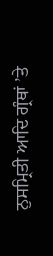ਨੁਸਮ੍ਰਿਤੀ ਆਦਿ ਗ੍ਰੰਥਾਂ ’ਤੇ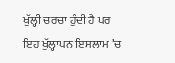ਖੁੱਲ੍ਹੀ ਚਰਚਾ ਹੁੰਦੀ ਹੈ ਪਰ ਇਹ ਖੁੱਲ੍ਹਾਪਨ ਇਸਲਾਮ ’ਚ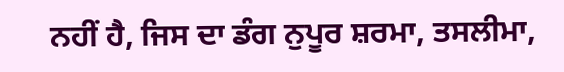ਨਹੀਂ ਹੈ, ਜਿਸ ਦਾ ਡੰਗ ਨੁਪੂਰ ਸ਼ਰਮਾ, ਤਸਲੀਮਾ,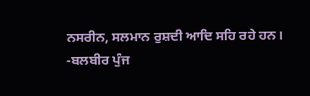ਨਸਰੀਨ, ਸਲਮਾਨ ਰੁਸ਼ਦੀ ਆਦਿ ਸਹਿ ਰਹੇ ਹਨ।
-ਬਲਬੀਰ ਪੁੰਜ